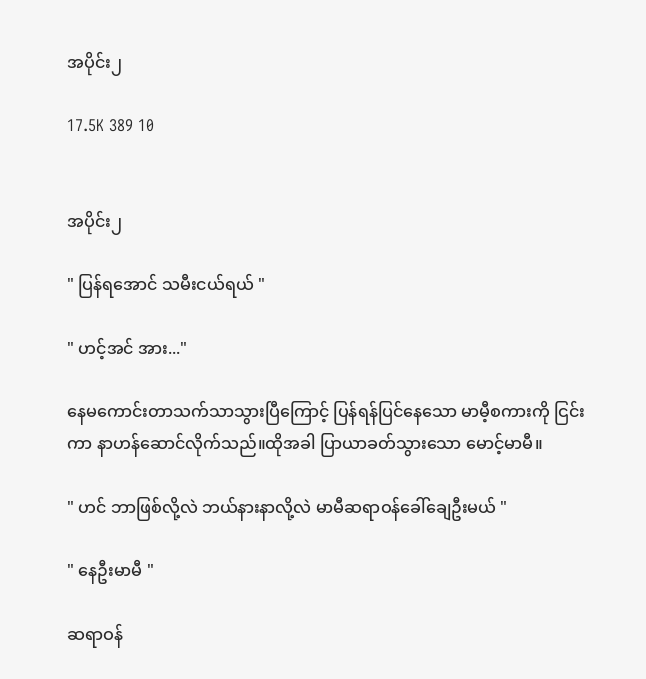အပိုင်း၂

17.5K 389 10


အပိုင်း၂

" ပြန်ရအောင် သမီးငယ်ရယ် "

" ဟင့်အင် အား..."

နေမကောင်းတာသက်သာသွားပြီကြောင့် ပြန်ရန်ပြင်နေသော မာမီ့စကားကို ငြင်းကာ နာဟန်ဆောင်လိုက်သည်။ထိုအခါ ပြာယာခတ်သွားသော မောင့်မာမီ။

" ဟင် ဘာဖြစ်လို့လဲ ဘယ်နားနာလို့လဲ ‌မာမီဆရာဝန်ခေါ်ချေဦးမယ် "

" နေဦးမာမီ "

ဆရာဝန်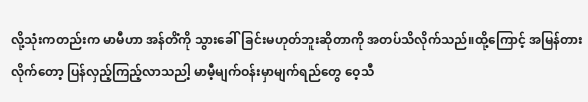လို့သုံးကတည်းက မာမီဟာ အန်တိံကို သွားခေါ်ခြင်းမဟုတ်ဘူးဆိုတာကို အတပ်သိလိုက်သည်။ထို့ကြောင့် အမြန်တားလိုက်တော့ ပြန်လှည့်ကြည့်လာသညါ့ မာမီ့မျက်ဝန်းမှာမျက်ရည်တွေ ဝေ့သီ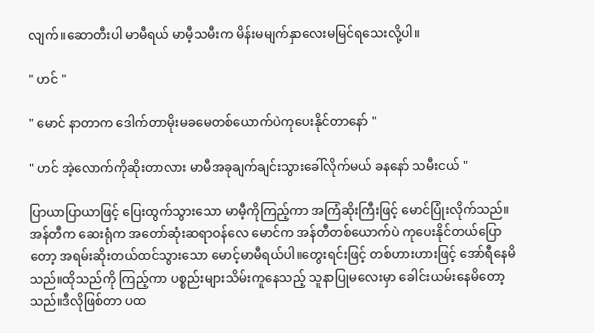လျက်။ဆောတီးပါ မာမီရယ် မာမီ့သမီးက မိန်းမမျက်နှာလေးမမြင်ရသေးလို့ပါ။

" ဟင် "

" မောင် နာတာက ဒေါက်တာမိုးမခမေတစ်ယောက်ပဲကုပေးနိုင်တာနော် "

" ဟင် အဲ့လောက်ကိုဆိုးတာလား မာမီအခုချက်ချင်းသွားခေါ်လိုက်မယ် ခနနော် သမီးငယ် "

ပြာယာပြာယာဖြင့် ပြေးထွက်သွားသော မာမီ့ကိုကြည့်ကာ အကြံဆိုးကြီးဖြင့် မောင်ပြုံးလိုက်သည်။အန်တီက ဆေးရုံက အတော်ဆုံးဆရာဝန်လေ မောင်က အန်တီတစ်ယောက်ပဲ ကုပေးနိုင်တယ်ပြောတော့ အရမ်းဆိုးတယ်ထင်သွားသော မောင့်မာမီရယ်ပါ။တွေးရင်းဖြင့် တစ်ဟားဟားဖြင့် အော်ရီနေမိသည်။ထိုသည်ကို ကြည့်ကာ ပစ္စည်းများသိမ်းကူနေသည့် သူနာပြုမလေးမှာ ခေါင်းယမ်းနေမိတော့သည်။ဒီလိုဖြစ်တာ ပထ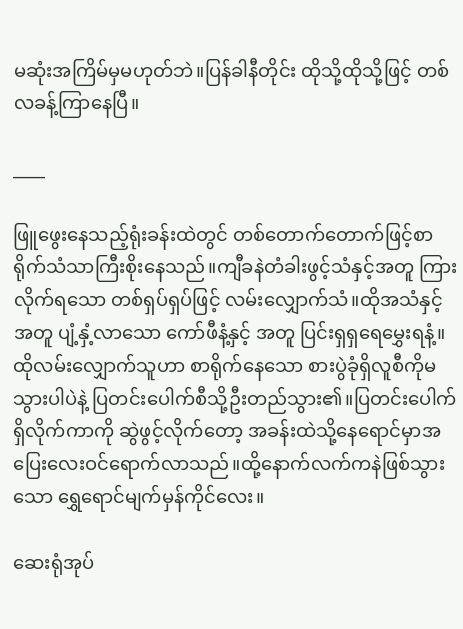မဆုံးအကြိမ်မှမဟုတ်ဘဲ။ပြန်ခါနီတိုင်း ထိုသို့ထိုသို့ဖြင့် တစ်လခန့်ကြာနေပြီ။

____

ဖြူဖွေးနေသည့်ရုံးခန်းထဲတွင် တစ်တောက်တောက်ဖြင့်စာရိုက်သံသာကြီးစိုးနေသည်။ကျီခနဲတံခါးဖွင့်သံနှင့်အတူ ကြားလိုက်ရသော တစ်ရှပ်ရှပ်ဖြင့် လမ်းလျှောက်သံ။ထိုအသံနှင့်အတူ ပျံ့နှံ့လာသော ကော်ဖီနံ့နှင့် အတူ ပြင်းရှရှရေမွှေးရနံ့။ ထိုလမ်းလျှောက်သူဟာ စာရိုက်နေသော စားပွဲခုံရှိလူစီကိုမသွားပါပဲနဲ့ ပြတင်းပေါက်စီသို့ဦးတည်သွား၏။ပြတင်းပေါက်ရှိလိုက်ကာကို ဆွဲဖွင့်လိုက်တော့ အခန်းထဲသို့နေရောင်မှာအပြေးလေးဝင်ရောက်လာသည်။ထို့နောက်လက်ကနဲဖြစ်သွားသော ရွှေရောင်မျက်မှန်ကိုင်လေး။

ဆေးရုံအုပ်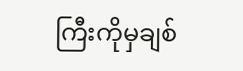ကြီးကိုမှချစ်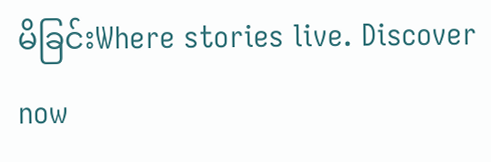မိခြင်းWhere stories live. Discover now